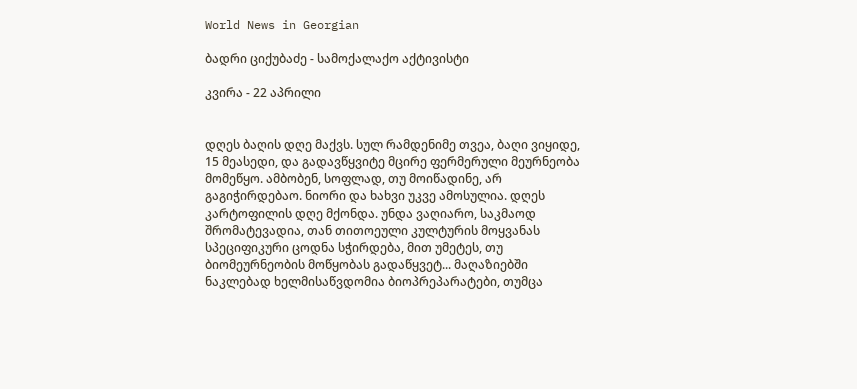World News in Georgian

ბადრი ციქუბაძე - სამოქალაქო აქტივისტი

კვირა - 22 აპრილი


დღეს ბაღის დღე მაქვს. სულ რამდენიმე თვეა, ბაღი ვიყიდე, 15 მეასედი, და გადავწყვიტე მცირე ფერმერული მეურნეობა მომეწყო. ამბობენ, სოფლად, თუ მოიწადინე, არ გაგიჭირდებაო. ნიორი და ხახვი უკვე ამოსულია. დღეს კარტოფილის დღე მქონდა. უნდა ვაღიარო, საკმაოდ შრომატევადია, თან თითოეული კულტურის მოყვანას სპეციფიკური ცოდნა სჭირდება, მით უმეტეს, თუ ბიომეურნეობის მოწყობას გადაწყვეტ... მაღაზიებში ნაკლებად ხელმისაწვდომია ბიოპრეპარატები, თუმცა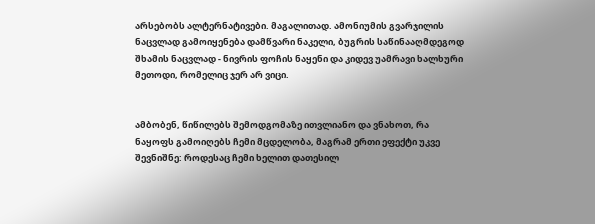არსებობს ალტერნატივები. მაგალითად. ამონიუმის გვარჯილის ნაცვლად გამოიყენება დამწვარი ნაკელი, ბუგრის საწინააღმდეგოდ შხამის ნაცვლად - ნივრის ფოჩის ნაყენი და კიდევ უამრავი ხალხური მეთოდი, რომელიც ჯერ არ ვიცი.


ამბობენ, წიწილებს შემოდგომაზე ითვლიანო და ვნახოთ, რა ნაყოფს გამოიღებს ჩემი მცდელობა, მაგრამ ერთი ეფექტი უკვე შევნიშნე: როდესაც ჩემი ხელით დათესილ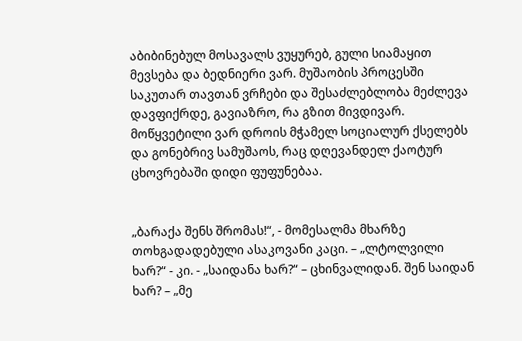აბიბინებულ მოსავალს ვუყურებ, გული სიამაყით მევსება და ბედნიერი ვარ. მუშაობის პროცესში საკუთარ თავთან ვრჩები და შესაძლებლობა მეძლევა დავფიქრდე, გავიაზრო, რა გზით მივდივარ. მოწყვეტილი ვარ დროის მჭამელ სოციალურ ქსელებს და გონებრივ სამუშაოს, რაც დღევანდელ ქაოტურ ცხოვრებაში დიდი ფუფუნებაა.


„ბარაქა შენს შრომას!“, - მომესალმა მხარზე თოხგადადებული ასაკოვანი კაცი. – „ლტოლვილი ხარ?“ - კი. - „საიდანა ხარ?“ – ცხინვალიდან. შენ საიდან ხარ? – „მე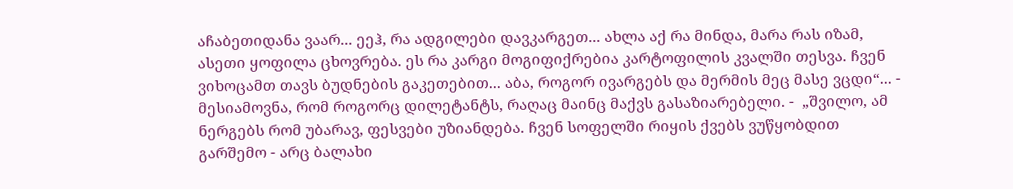აჩაბეთიდანა ვაარ... ეეჰ, რა ადგილები დავკარგეთ... ახლა აქ რა მინდა, მარა რას იზამ, ასეთი ყოფილა ცხოვრება. ეს რა კარგი მოგიფიქრებია კარტოფილის კვალში თესვა. ჩვენ ვიხოცამთ თავს ბუდნების გაკეთებით... აბა, როგორ ივარგებს და მერმის მეც მასე ვცდი“... - მესიამოვნა, რომ როგორც დილეტანტს, რაღაც მაინც მაქვს გასაზიარებელი. -  „შვილო, ამ ნერგებს რომ უბარავ, ფესვები უზიანდება. ჩვენ სოფელში რიყის ქვებს ვუწყობდით გარშემო - არც ბალახი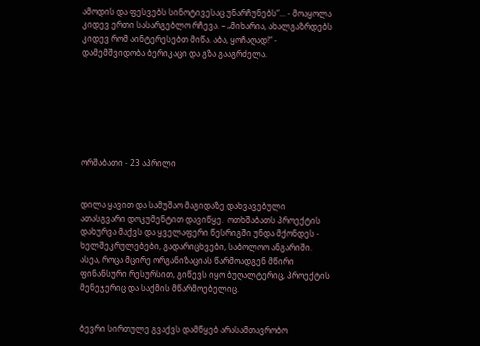ამოდის და ფესვებს სინოტივესაც უნარჩუნებს“... - მოაყოლა კიდევ ერთი სასარგებლო რჩევა. – „მიხარია, ახალგაზრდებს კიდევ რომ აინტერესებთ მიწა. აბა, ყოჩაღად!“ - დამემშვიდობა ბერიკაცი და გზა გააგრძელა.







ორშაბათი - 23 აპრილი


დილა ყავით და სამუშაო მაგიდაზე დახვავებული ათასგვარი დოკუმენტით დავიწყე.  ოთხშაბათს პროექტის დახურვა მაქვს და ყველაფერი წესრიგში უნდა მქონდეს - ხელშეკრულებები, გადარიცხვები, საბოლოო ანგარიში. ასეა, როცა მცირე ორგანიზაციას წარმოადგენ მწირი ფინანსური რესურსით, გიწევს იყო ბუღალტერიც, პროექტის მენეჯერიც და საქმის მწარმოებელიც.


ბევრი სირთულე გვაქვს დამწყებ არასამთავრობო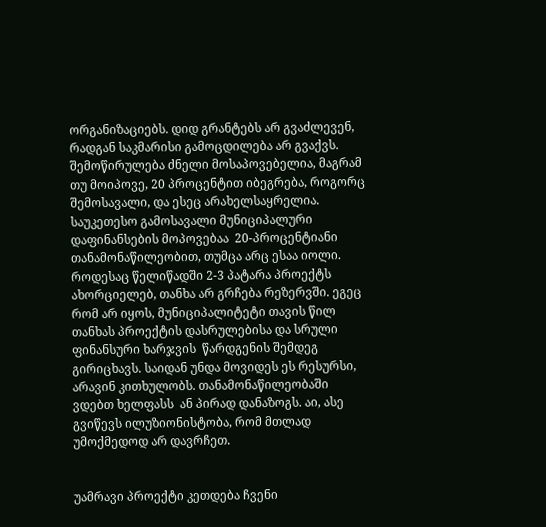ორგანიზაციებს. დიდ გრანტებს არ გვაძლევენ, რადგან საკმარისი გამოცდილება არ გვაქვს. შემოწირულება ძნელი მოსაპოვებელია, მაგრამ თუ მოიპოვე, 20 პროცენტით იბეგრება, როგორც შემოსავალი, და ესეც არახელსაყრელია. საუკეთესო გამოსავალი მუნიციპალური დაფინანსების მოპოვებაა  20-პროცენტიანი თანამონაწილეობით, თუმცა არც ესაა იოლი. როდესაც წელიწადში 2-3 პატარა პროექტს ახორციელებ, თანხა არ გრჩება რეზერვში. ეგეც რომ არ იყოს, მუნიციპალიტეტი თავის წილ თანხას პროექტის დასრულებისა და სრული ფინანსური ხარჯვის  წარდგენის შემდეგ გირიცხავს. საიდან უნდა მოვიდეს ეს რესურსი, არავინ კითხულობს. თანამონაწილეობაში ვდებთ ხელფასს  ან პირად დანაზოგს. აი, ასე გვიწევს ილუზიონისტობა, რომ მთლად უმოქმედოდ არ დავრჩეთ.


უამრავი პროექტი კეთდება ჩვენი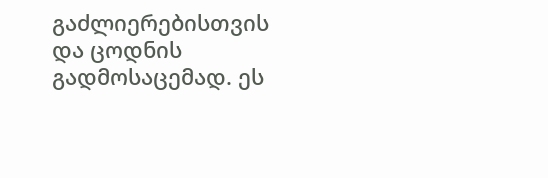გაძლიერებისთვის და ცოდნის გადმოსაცემად. ეს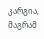კარგია,  მაგრამ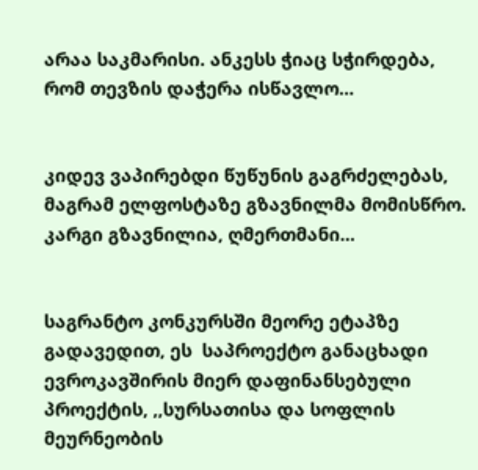არაა საკმარისი. ანკესს ჭიაც სჭირდება, რომ თევზის დაჭერა ისწავლო...


კიდევ ვაპირებდი წუწუნის გაგრძელებას, მაგრამ ელფოსტაზე გზავნილმა მომისწრო. კარგი გზავნილია, ღმერთმანი...


საგრანტო კონკურსში მეორე ეტაპზე გადავედით, ეს  საპროექტო განაცხადი ევროკავშირის მიერ დაფინანსებული პროექტის, ,,სურსათისა და სოფლის მეურნეობის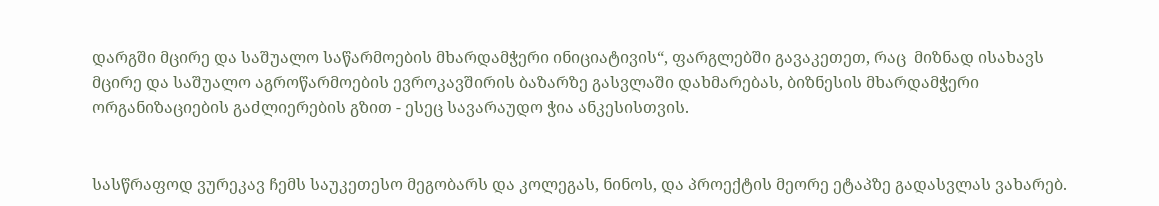დარგში მცირე და საშუალო საწარმოების მხარდამჭერი ინიციატივის“, ფარგლებში გავაკეთეთ, რაც  მიზნად ისახავს მცირე და საშუალო აგროწარმოების ევროკავშირის ბაზარზე გასვლაში დახმარებას, ბიზნესის მხარდამჭერი ორგანიზაციების გაძლიერების გზით - ესეც სავარაუდო ჭია ანკესისთვის.


სასწრაფოდ ვურეკავ ჩემს საუკეთესო მეგობარს და კოლეგას, ნინოს, და პროექტის მეორე ეტაპზე გადასვლას ვახარებ.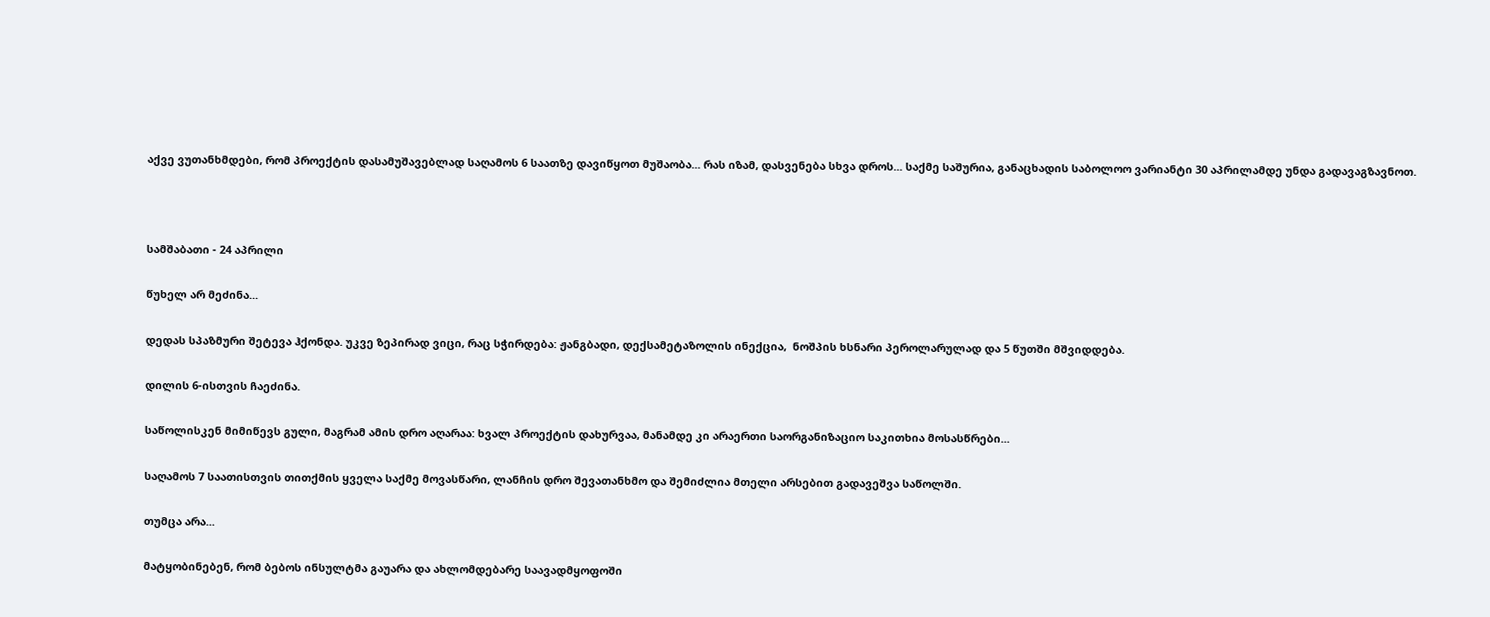აქვე ვუთანხმდები, რომ პროექტის დასამუშავებლად საღამოს 6 საათზე დავიწყოთ მუშაობა... რას იზამ, დასვენება სხვა დროს... საქმე საშურია, განაცხადის საბოლოო ვარიანტი 30 აპრილამდე უნდა გადავაგზავნოთ.





სამშაბათი - 24 აპრილი


წუხელ არ მეძინა...


დედას სპაზმური შეტევა ჰქონდა. უკვე ზეპირად ვიცი, რაც სჭირდება: ჟანგბადი, დექსამეტაზოლის ინექცია,  ნოშპის ხსნარი პეროლარულად და 5 წუთში მშვიდდება.


დილის 6-ისთვის ჩაეძინა.


საწოლისკენ მიმიწევს გული, მაგრამ ამის დრო აღარაა: ხვალ პროექტის დახურვაა, მანამდე კი არაერთი საორგანიზაციო საკითხია მოსასწრები...


საღამოს 7 საათისთვის თითქმის ყველა საქმე მოვასწარი, ლანჩის დრო შევათანხმო და შემიძლია მთელი არსებით გადავეშვა საწოლში.


თუმცა არა...


მატყობინებენ, რომ ბებოს ინსულტმა გაუარა და ახლომდებარე საავადმყოფოში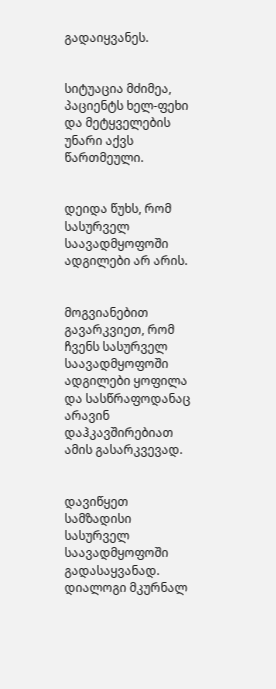გადაიყვანეს.


სიტუაცია მძიმეა, პაციენტს ხელ-ფეხი და მეტყველების უნარი აქვს წართმეული.


დეიდა წუხს, რომ სასურველ საავადმყოფოში ადგილები არ არის.


მოგვიანებით გავარკვიეთ, რომ ჩვენს სასურველ საავადმყოფოში ადგილები ყოფილა და სასწრაფოდანაც არავინ დაჰკავშირებიათ ამის გასარკვევად.


დავიწყეთ სამზადისი სასურველ საავადმყოფოში გადასაყვანად. დიალოგი მკურნალ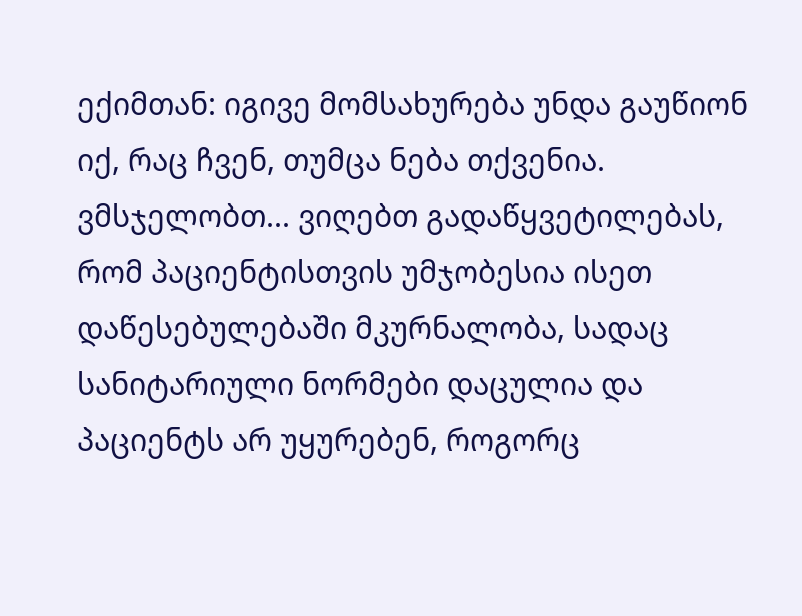ექიმთან: იგივე მომსახურება უნდა გაუწიონ იქ, რაც ჩვენ, თუმცა ნება თქვენია. ვმსჯელობთ... ვიღებთ გადაწყვეტილებას, რომ პაციენტისთვის უმჯობესია ისეთ დაწესებულებაში მკურნალობა, სადაც სანიტარიული ნორმები დაცულია და პაციენტს არ უყურებენ, როგორც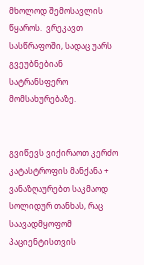მხოლოდ შემოსავლის წყაროს.  ვრეკავთ სასწრაფოში, სადაც უარს გვეუბნებიან სატრანსფერო მომსახურებაზე.


გვიწევს ვიქირაოთ კერძო კატასტროფის მანქანა + ვანაზღაურებთ საკმაოდ სოლიდურ თანხას, რაც საავადმყოფომ პაციენტისთვის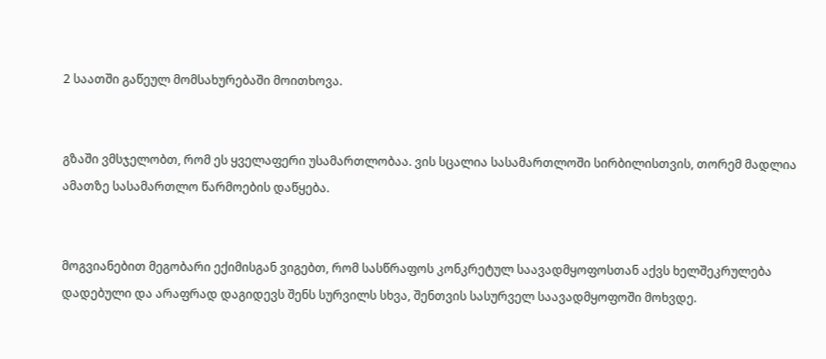2 საათში გაწეულ მომსახურებაში მოითხოვა.


გზაში ვმსჯელობთ, რომ ეს ყველაფერი უსამართლობაა. ვის სცალია სასამართლოში სირბილისთვის, თორემ მადლია ამათზე სასამართლო წარმოების დაწყება.


მოგვიანებით მეგობარი ექიმისგან ვიგებთ, რომ სასწრაფოს კონკრეტულ საავადმყოფოსთან აქვს ხელშეკრულება დადებული და არაფრად დაგიდევს შენს სურვილს სხვა, შენთვის სასურველ საავადმყოფოში მოხვდე.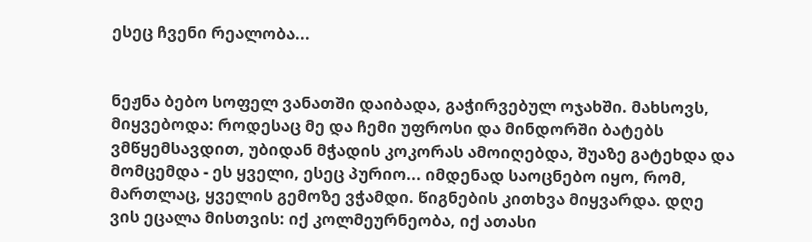ესეც ჩვენი რეალობა...


ნეჟნა ბებო სოფელ ვანათში დაიბადა, გაჭირვებულ ოჯახში. მახსოვს, მიყვებოდა: როდესაც მე და ჩემი უფროსი და მინდორში ბატებს ვმწყემსავდით, უბიდან მჭადის კოკორას ამოიღებდა, შუაზე გატეხდა და მომცემდა - ეს ყველი, ესეც პურიო... იმდენად საოცნებო იყო, რომ, მართლაც, ყველის გემოზე ვჭამდი. წიგნების კითხვა მიყვარდა. დღე ვის ეცალა მისთვის: იქ კოლმეურნეობა, იქ ათასი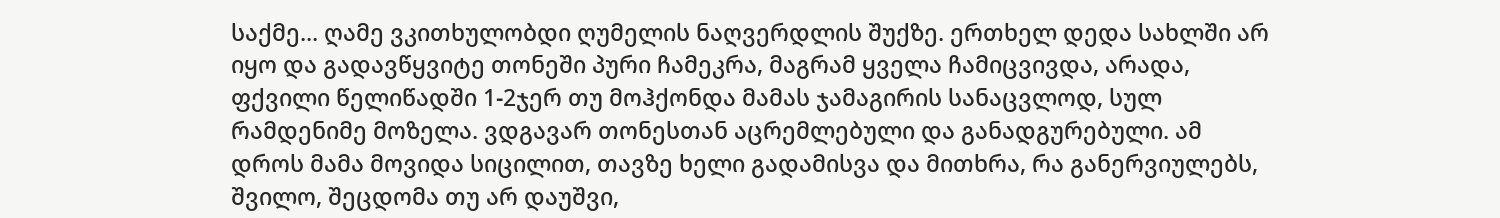საქმე... ღამე ვკითხულობდი ღუმელის ნაღვერდლის შუქზე. ერთხელ დედა სახლში არ იყო და გადავწყვიტე თონეში პური ჩამეკრა, მაგრამ ყველა ჩამიცვივდა, არადა, ფქვილი წელიწადში 1-2ჯერ თუ მოჰქონდა მამას ჯამაგირის სანაცვლოდ, სულ რამდენიმე მოზელა. ვდგავარ თონესთან აცრემლებული და განადგურებული. ამ დროს მამა მოვიდა სიცილით, თავზე ხელი გადამისვა და მითხრა, რა განერვიულებს, შვილო, შეცდომა თუ არ დაუშვი,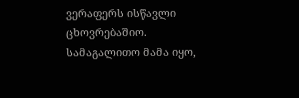ვერაფერს ისწავლი ცხოვრებაშიო. სამაგალითო მამა იყო,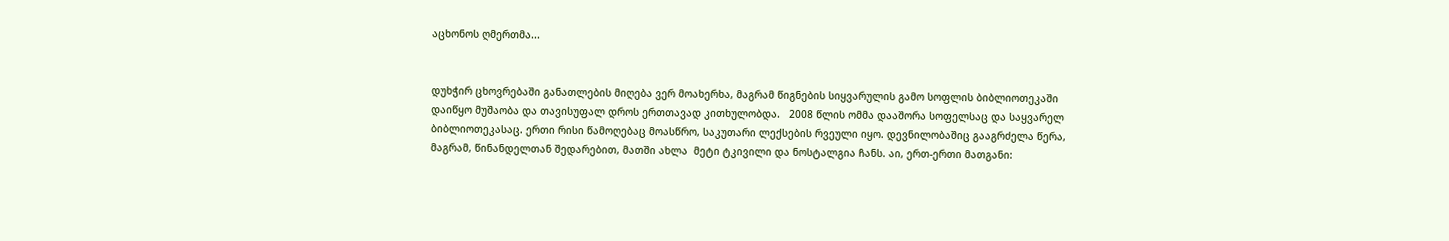აცხონოს ღმერთმა...


დუხჭირ ცხოვრებაში განათლების მიღება ვერ მოახერხა, მაგრამ წიგნების სიყვარულის გამო სოფლის ბიბლიოთეკაში დაიწყო მუშაობა და თავისუფალ დროს ერთთავად კითხულობდა.   2008 წლის ომმა დააშორა სოფელსაც და საყვარელ ბიბლიოთეკასაც. ერთი რისი წამოღებაც მოასწრო, საკუთარი ლექსების რვეული იყო. დევნილობაშიც გააგრძელა წერა, მაგრამ, წინანდელთან შედარებით, მათში ახლა  მეტი ტკივილი და ნოსტალგია ჩანს. აი, ერთ-ერთი მათგანი: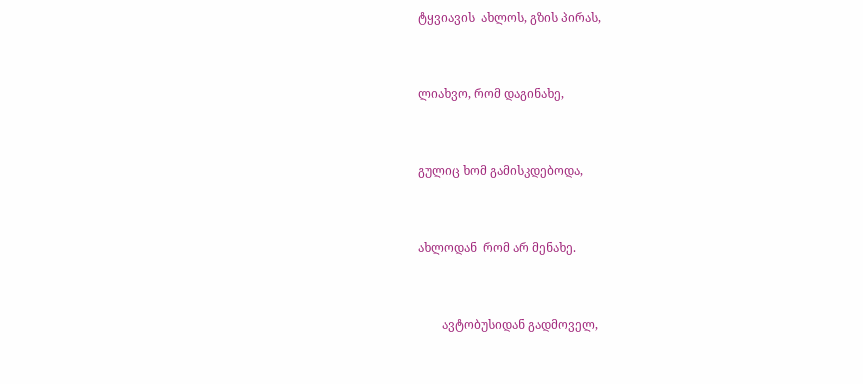ტყვიავის  ახლოს, გზის პირას,


ლიახვო, რომ დაგინახე,


გულიც ხომ გამისკდებოდა,


ახლოდან  რომ არ მენახე.


        ავტობუსიდან გადმოველ,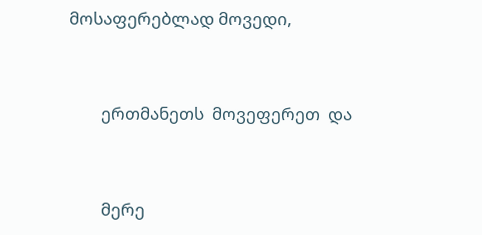მოსაფერებლად მოვედი,


        ერთმანეთს  მოვეფერეთ  და


        მერე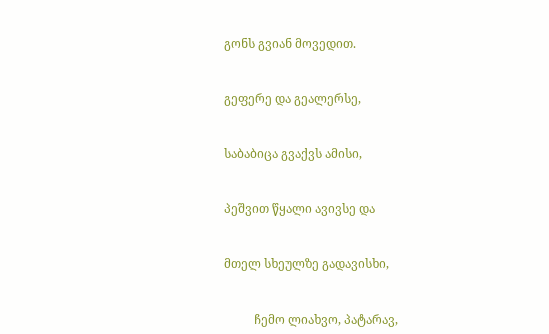გონს გვიან მოვედით.


გეფერე და გეალერსე,


საბაბიცა გვაქვს ამისი,


პეშვით წყალი ავივსე და


მთელ სხეულზე გადავისხი,


          ჩემო ლიახვო, პატარავ,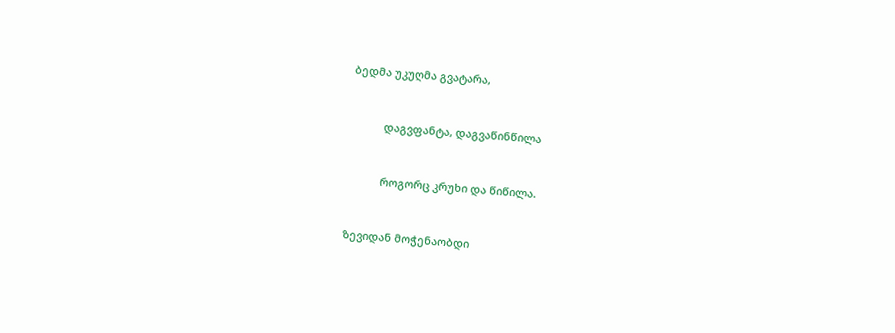ბედმა უკუღმა გვატარა,


           დაგვფანტა, დაგვაწინწილა


           როგორც კრუხი და წიწილა.


ზევიდან მოჭენაობდი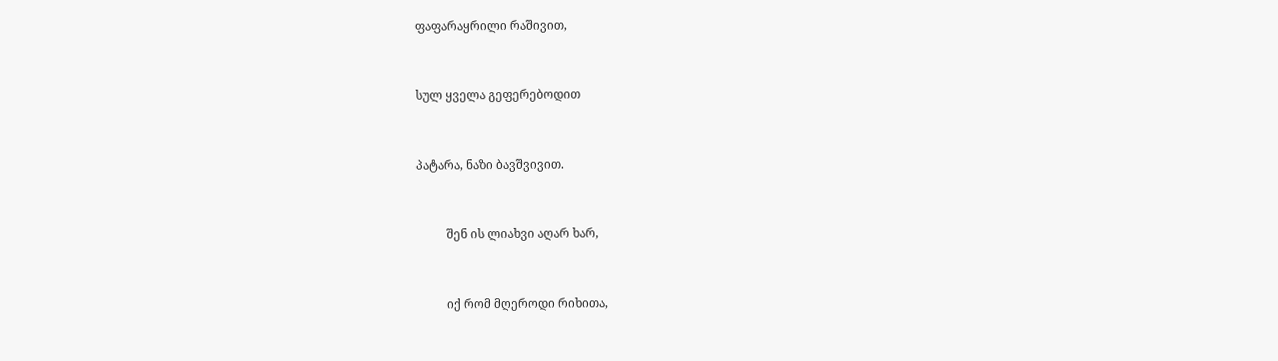ფაფარაყრილი რაშივით,


სულ ყველა გეფერებოდით


პატარა, ნაზი ბავშვივით.


          შენ ის ლიახვი აღარ ხარ,


          იქ რომ მღეროდი რიხითა,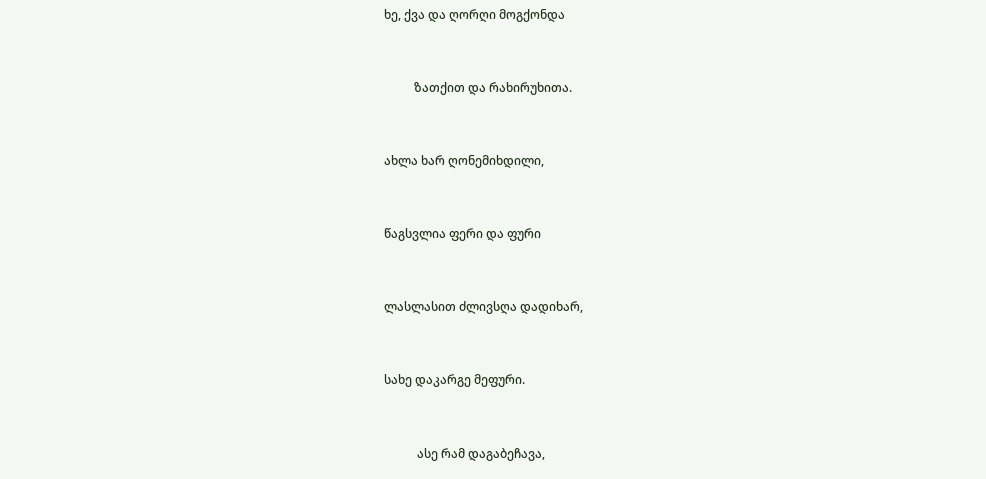ხე, ქვა და ღორღი მოგქონდა


          ზათქით და რახირუხითა.


ახლა ხარ ღონემიხდილი,


წაგსვლია ფერი და ფური


ლასლასით ძლივსღა დადიხარ,


სახე დაკარგე მეფური.


           ასე რამ დაგაბეჩავა,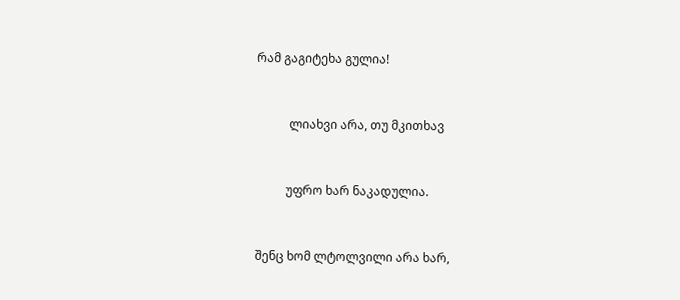რამ გაგიტეხა გულია!


           ლიახვი არა, თუ მკითხავ


          უფრო ხარ ნაკადულია.


შენც ხომ ლტოლვილი არა ხარ,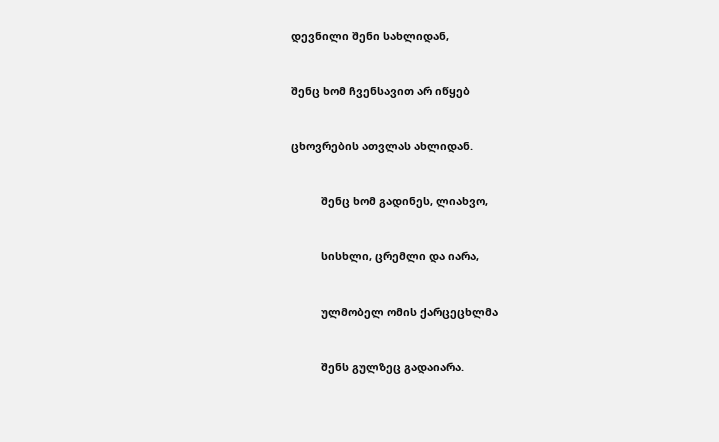დევნილი შენი სახლიდან,


შენც ხომ ჩვენსავით არ იწყებ


ცხოვრების ათვლას ახლიდან.


          შენც ხომ გადინეს, ლიახვო,


          სისხლი, ცრემლი და იარა,


          ულმობელ ომის ქარცეცხლმა


          შენს გულზეც გადაიარა.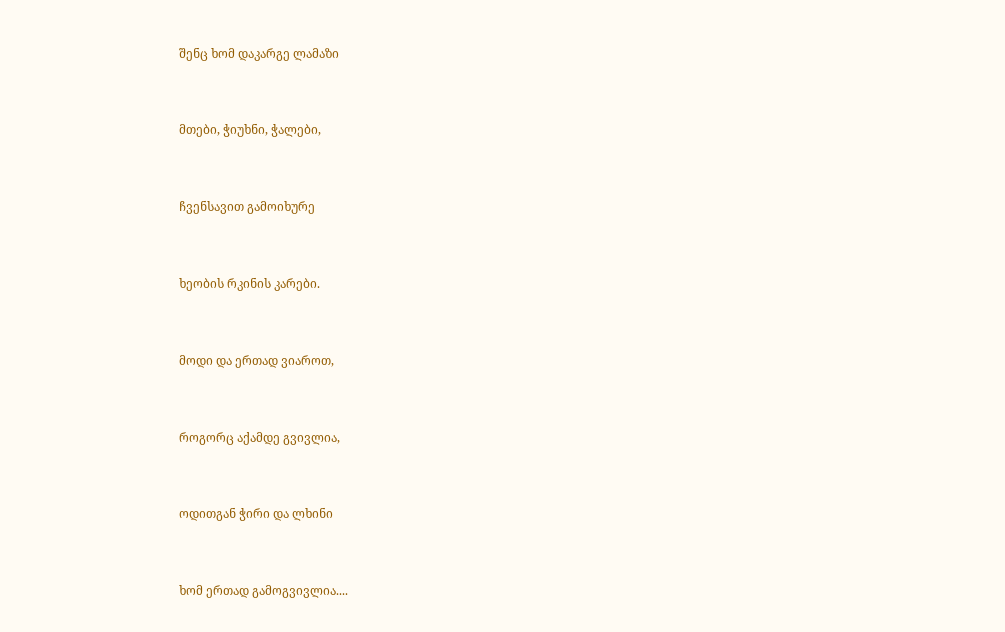შენც ხომ დაკარგე ლამაზი


მთები, ჭიუხნი, ჭალები,


ჩვენსავით გამოიხურე


ხეობის რკინის კარები.


მოდი და ერთად ვიაროთ,


როგორც აქამდე გვივლია,


ოდითგან ჭირი და ლხინი


ხომ ერთად გამოგვივლია....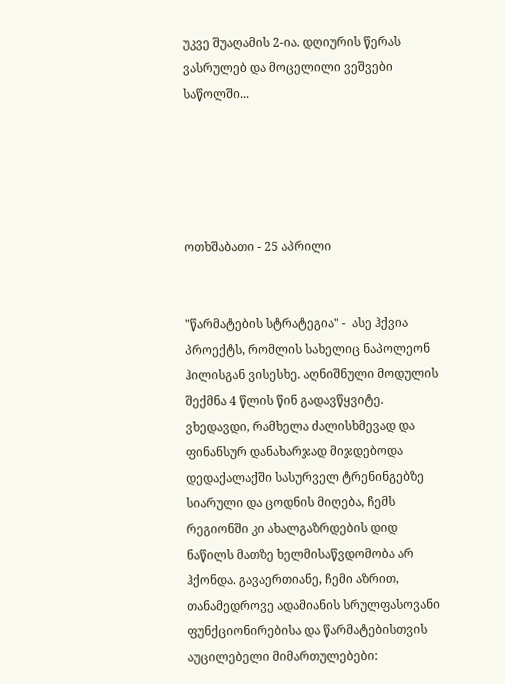უკვე შუაღამის 2-ია. დღიურის წერას ვასრულებ და მოცელილი ვეშვები საწოლში...





ოთხშაბათი - 25 აპრილი


"წარმატების სტრატეგია" -  ასე ჰქვია პროექტს, რომლის სახელიც ნაპოლეონ ჰილისგან ვისესხე. აღნიშნული მოდულის შექმნა 4 წლის წინ გადავწყვიტე.  ვხედავდი, რამხელა ძალისხმევად და ფინანსურ დანახარჯად მიჯდებოდა დედაქალაქში სასურველ ტრენინგებზე სიარული და ცოდნის მიღება, ჩემს რეგიონში კი ახალგაზრდების დიდ ნაწილს მათზე ხელმისაწვდომობა არ ჰქონდა. გავაერთიანე, ჩემი აზრით, თანამედროვე ადამიანის სრულფასოვანი ფუნქციონირებისა და წარმატებისთვის აუცილებელი მიმართულებები: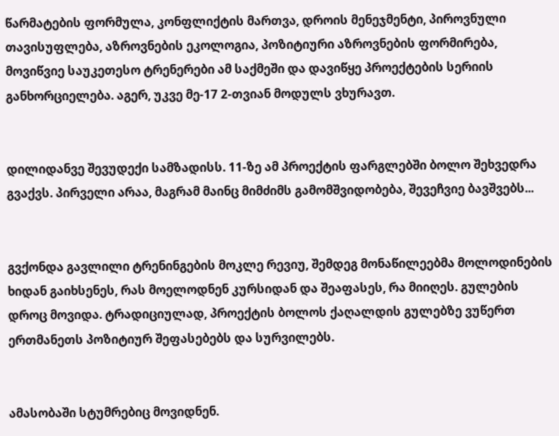წარმატების ფორმულა, კონფლიქტის მართვა, დროის მენეჯმენტი, პიროვნული თავისუფლება, აზროვნების ეკოლოგია, პოზიტიური აზროვნების ფორმირება, მოვიწვიე საუკეთესო ტრენერები ამ საქმეში და დავიწყე პროექტების სერიის განხორციელება. აგერ, უკვე მე-17 2-თვიან მოდულს ვხურავთ.


დილიდანვე შევუდექი სამზადისს. 11-ზე ამ პროექტის ფარგლებში ბოლო შეხვედრა გვაქვს. პირველი არაა, მაგრამ მაინც მიმძიმს გამომშვიდობება, შევეჩვიე ბავშვებს...


გვქონდა გავლილი ტრენინგების მოკლე რევიუ, შემდეგ მონაწილეებმა მოლოდინების ხიდან გაიხსენეს, რას მოელოდნენ კურსიდან და შეაფასეს, რა მიიღეს. გულების დროც მოვიდა. ტრადიციულად, პროექტის ბოლოს ქაღალდის გულებზე ვუწერთ ერთმანეთს პოზიტიურ შეფასებებს და სურვილებს.


ამასობაში სტუმრებიც მოვიდნენ.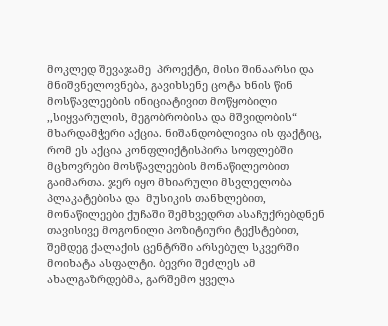მოკლედ შევაჯამე  პროექტი, მისი შინაარსი და მნიშვნელოვნება, გავიხსენე ცოტა ხნის წინ მოსწავლეების ინიციატივით მოწყობილი ,,სიყვარულის, მეგობრობისა და მშვიდობის“ მხარდამჭერი აქცია. ნიშანდობლივია ის ფაქტიც, რომ ეს აქცია კონფლიქტისპირა სოფლებში მცხოვრები მოსწავლეების მონაწილეობით გაიმართა. ჯერ იყო მხიარული მსვლელობა  პლაკატებისა და  მუსიკის თანხლებით, მონაწილეები ქუჩაში შემხვედრთ ასაჩუქრებდნენ თავისივე მოგონილი პოზიტიური ტექსტებით, შემდეგ ქალაქის ცენტრში არსებულ სკვერში მოიხატა ასფალტი. ბევრი შეძლეს ამ ახალგაზრდებმა, გარშემო ყველა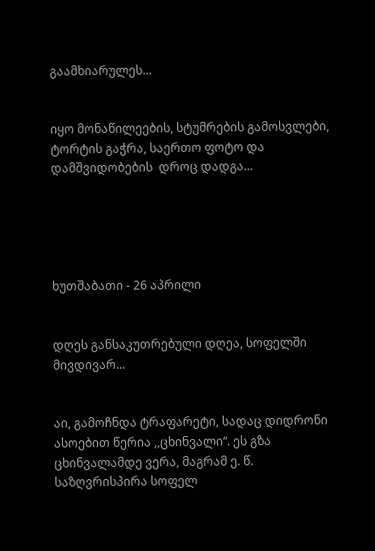გაამხიარულეს...


იყო მონაწილეების, სტუმრების გამოსვლები, ტორტის გაჭრა, საერთო ფოტო და დამშვიდობების  დროც დადგა...





ხუთშაბათი - 26 აპრილი


დღეს განსაკუთრებული დღეა, სოფელში მივდივარ...


აი, გამოჩნდა ტრაფარეტი, სადაც დიდრონი ასოებით წერია ,,ცხინვალი“. ეს გზა ცხინვალამდე ვერა, მაგრამ ე. წ. საზღვრისპირა სოფელ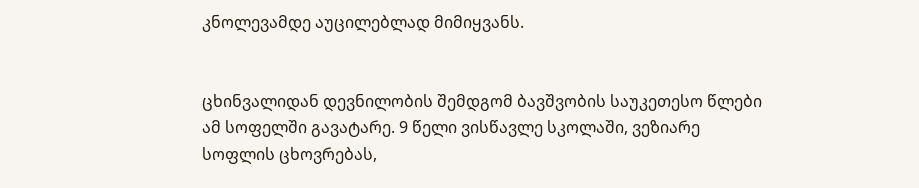კნოლევამდე აუცილებლად მიმიყვანს.


ცხინვალიდან დევნილობის შემდგომ ბავშვობის საუკეთესო წლები ამ სოფელში გავატარე. 9 წელი ვისწავლე სკოლაში, ვეზიარე სოფლის ცხოვრებას,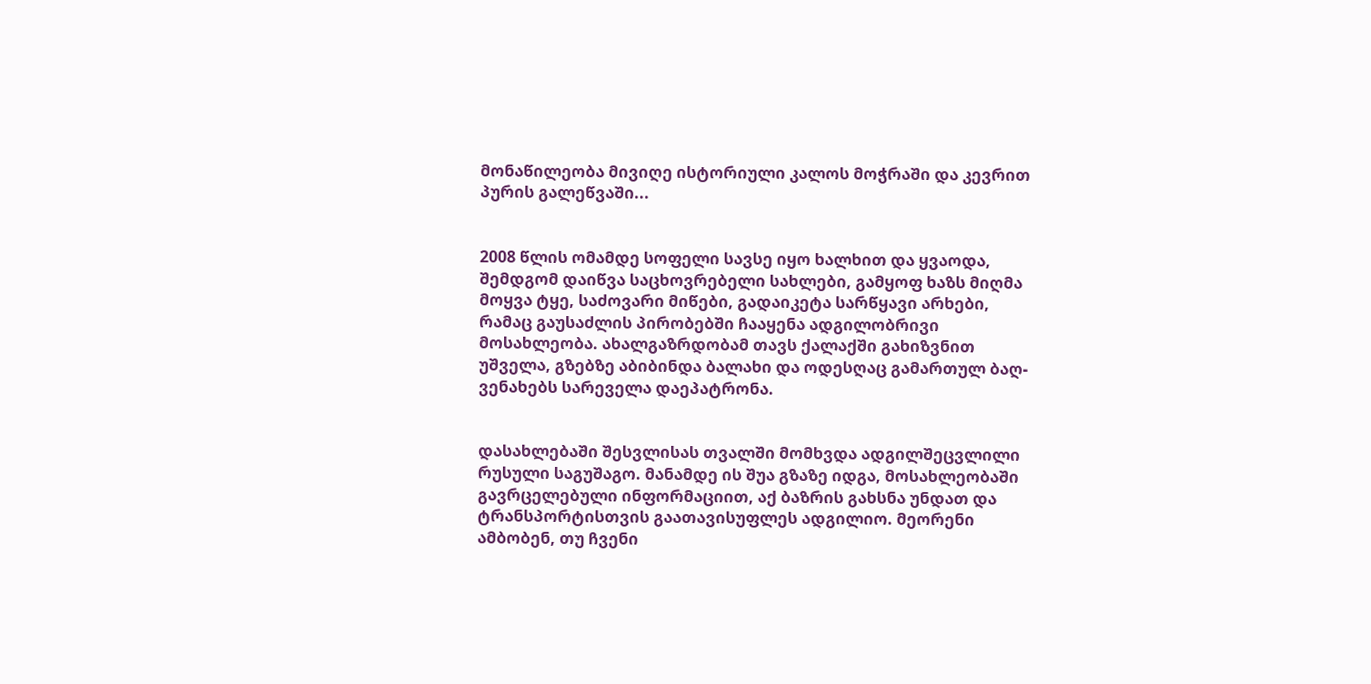მონაწილეობა მივიღე ისტორიული კალოს მოჭრაში და კევრით პურის გალეწვაში...


2008 წლის ომამდე სოფელი სავსე იყო ხალხით და ყვაოდა, შემდგომ დაიწვა საცხოვრებელი სახლები, გამყოფ ხაზს მიღმა მოყვა ტყე, საძოვარი მიწები, გადაიკეტა სარწყავი არხები, რამაც გაუსაძლის პირობებში ჩააყენა ადგილობრივი მოსახლეობა. ახალგაზრდობამ თავს ქალაქში გახიზვნით უშველა, გზებზე აბიბინდა ბალახი და ოდესღაც გამართულ ბაღ-ვენახებს სარეველა დაეპატრონა.


დასახლებაში შესვლისას თვალში მომხვდა ადგილშეცვლილი რუსული საგუშაგო. მანამდე ის შუა გზაზე იდგა, მოსახლეობაში გავრცელებული ინფორმაციით, აქ ბაზრის გახსნა უნდათ და ტრანსპორტისთვის გაათავისუფლეს ადგილიო. მეორენი ამბობენ, თუ ჩვენი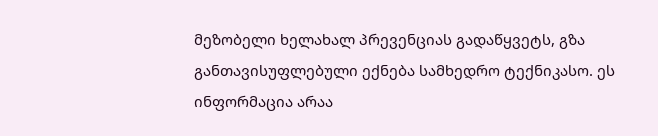მეზობელი ხელახალ პრევენციას გადაწყვეტს, გზა განთავისუფლებული ექნება სამხედრო ტექნიკასო. ეს ინფორმაცია არაა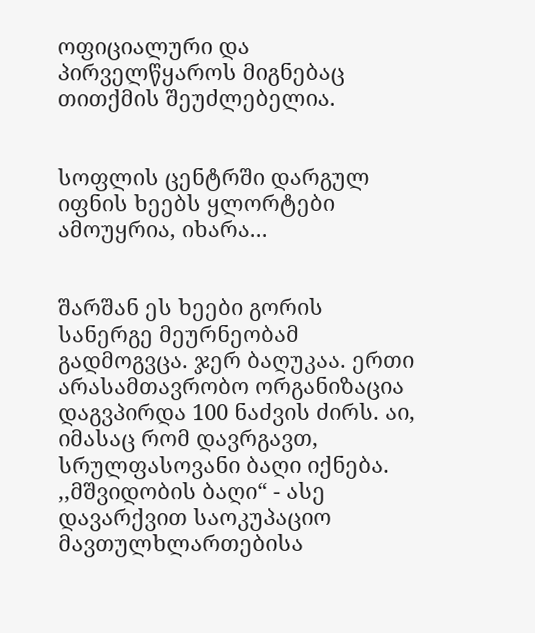ოფიციალური და პირველწყაროს მიგნებაც თითქმის შეუძლებელია.


სოფლის ცენტრში დარგულ იფნის ხეებს ყლორტები ამოუყრია, იხარა...


შარშან ეს ხეები გორის სანერგე მეურნეობამ გადმოგვცა. ჯერ ბაღუკაა. ერთი არასამთავრობო ორგანიზაცია დაგვპირდა 100 ნაძვის ძირს. აი, იმასაც რომ დავრგავთ, სრულფასოვანი ბაღი იქნება. ,,მშვიდობის ბაღი“ - ასე დავარქვით საოკუპაციო მავთულხლართებისა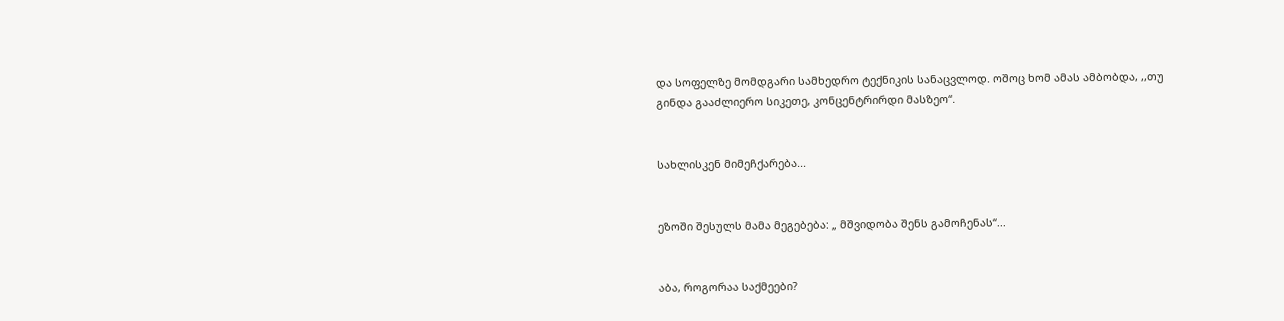და სოფელზე მომდგარი სამხედრო ტექნიკის სანაცვლოდ. ოშოც ხომ ამას ამბობდა, ,,თუ გინდა გააძლიერო სიკეთე, კონცენტრირდი მასზეო“.


სახლისკენ მიმეჩქარება...


ეზოში შესულს მამა მეგებება: „ მშვიდობა შენს გამოჩენას“...


აბა, როგორაა საქმეები?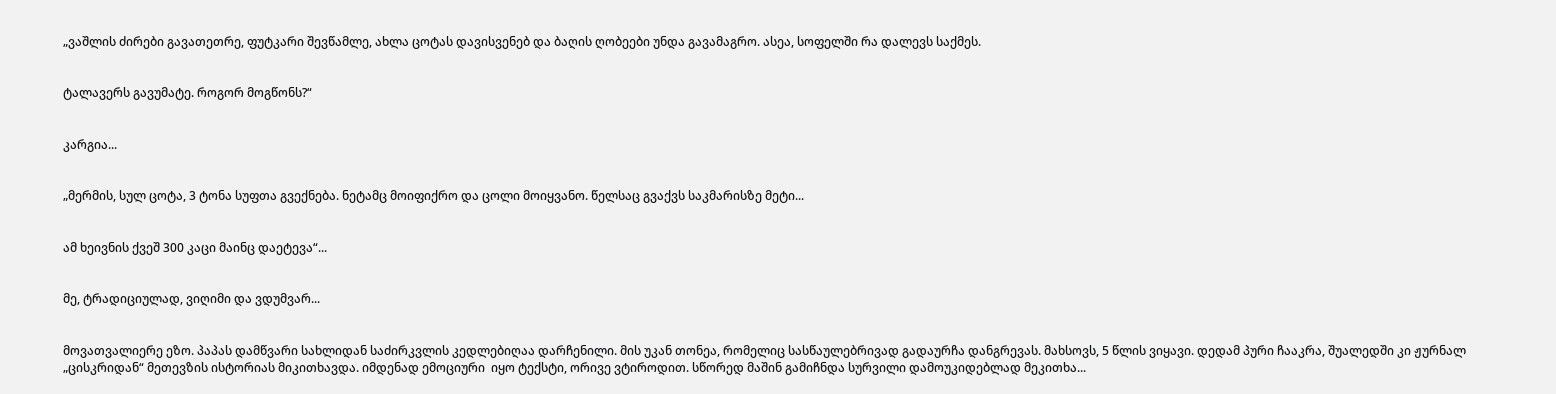„ვაშლის ძირები გავათეთრე, ფუტკარი შევწამლე, ახლა ცოტას დავისვენებ და ბაღის ღობეები უნდა გავამაგრო. ასეა, სოფელში რა დალევს საქმეს.


ტალავერს გავუმატე. როგორ მოგწონს?“


კარგია...


„მერმის, სულ ცოტა, 3 ტონა სუფთა გვექნება. ნეტამც მოიფიქრო და ცოლი მოიყვანო. წელსაც გვაქვს საკმარისზე მეტი...


ამ ხეივნის ქვეშ 300 კაცი მაინც დაეტევა“...


მე, ტრადიციულად, ვიღიმი და ვდუმვარ...


მოვათვალიერე ეზო. პაპას დამწვარი სახლიდან საძირკვლის კედლებიღაა დარჩენილი. მის უკან თონეა, რომელიც სასწაულებრივად გადაურჩა დანგრევას. მახსოვს, 5 წლის ვიყავი. დედამ პური ჩააკრა, შუალედში კი ჟურნალ „ცისკრიდან“ მეთევზის ისტორიას მიკითხავდა. იმდენად ემოციური  იყო ტექსტი, ორივე ვტიროდით. სწორედ მაშინ გამიჩნდა სურვილი დამოუკიდებლად მეკითხა...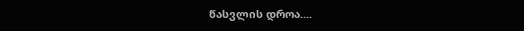წასვლის დროა....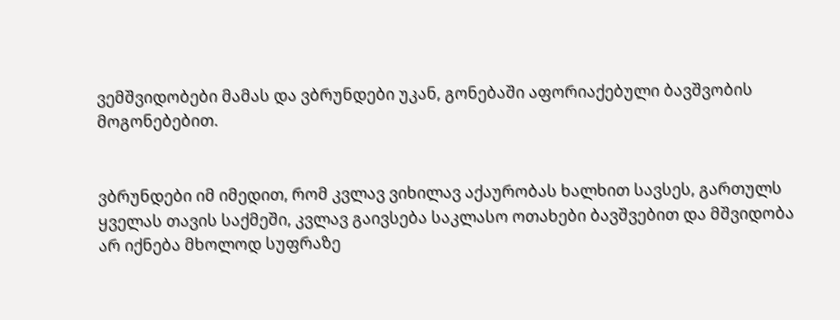ვემშვიდობები მამას და ვბრუნდები უკან, გონებაში აფორიაქებული ბავშვობის მოგონებებით.


ვბრუნდები იმ იმედით, რომ კვლავ ვიხილავ აქაურობას ხალხით სავსეს, გართულს ყველას თავის საქმეში, კვლავ გაივსება საკლასო ოთახები ბავშვებით და მშვიდობა არ იქნება მხოლოდ სუფრაზე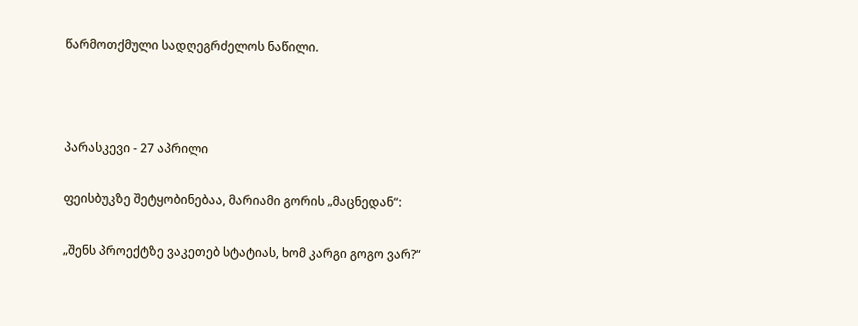წარმოთქმული სადღეგრძელოს ნაწილი.





პარასკევი - 27 აპრილი


ფეისბუკზე შეტყობინებაა, მარიამი გორის „მაცნედან“:


„შენს პროექტზე ვაკეთებ სტატიას, ხომ კარგი გოგო ვარ?“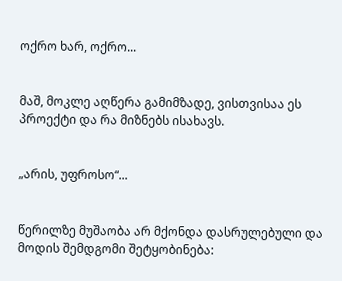ოქრო ხარ, ოქრო...


მაშ, მოკლე აღწერა გამიმზადე, ვისთვისაა ეს პროექტი და რა მიზნებს ისახავს.


„არის, უფროსო“...


წერილზე მუშაობა არ მქონდა დასრულებული და მოდის შემდგომი შეტყობინება: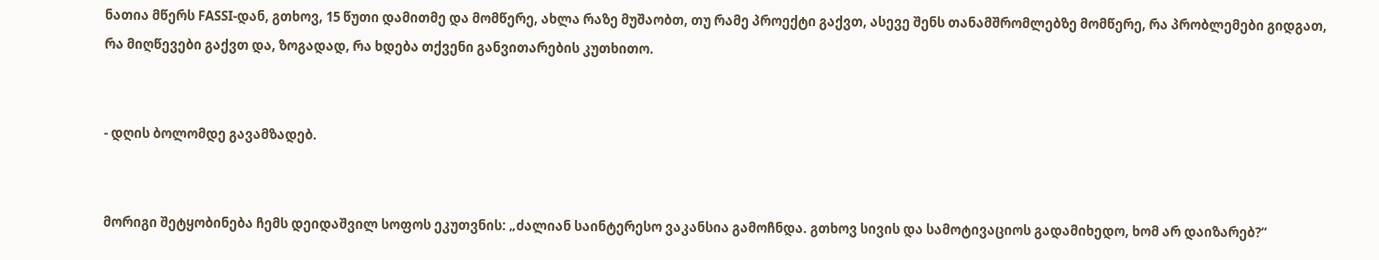ნათია მწერს FASSI-დან, გთხოვ, 15 წუთი დამითმე და მომწერე, ახლა რაზე მუშაობთ, თუ რამე პროექტი გაქვთ, ასევე შენს თანამშრომლებზე მომწერე, რა პრობლემები გიდგათ, რა მიღწევები გაქვთ და, ზოგადად, რა ხდება თქვენი განვითარების კუთხითო.


- დღის ბოლომდე გავამზადებ.


მორიგი შეტყობინება ჩემს დეიდაშვილ სოფოს ეკუთვნის: „ძალიან საინტერესო ვაკანსია გამოჩნდა. გთხოვ სივის და სამოტივაციოს გადამიხედო, ხომ არ დაიზარებ?“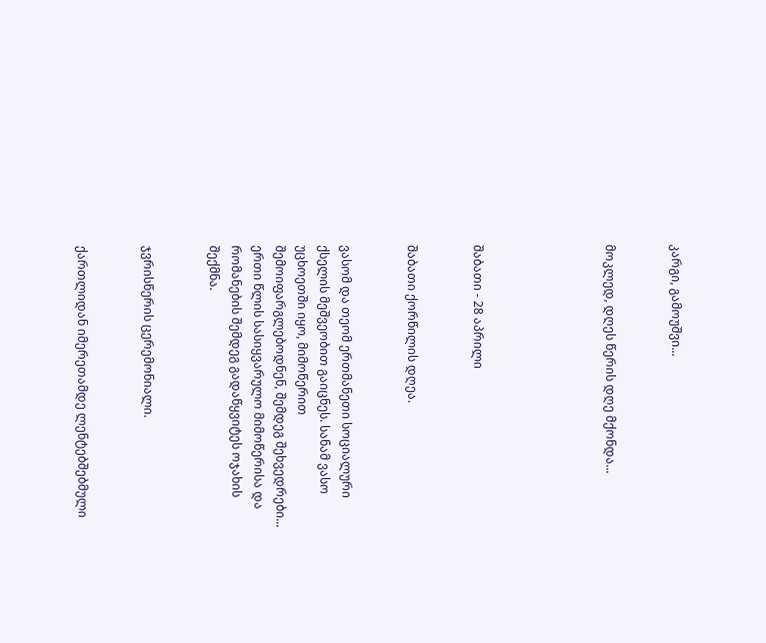კარგი, გამოუშვი...


მოკლედ, დღეს წერის დღე მქონდა...





შაბათი - 28 აპრილი


შაბათი ქორწილის დღეა.


ვასომ და თეომ ერთმანეთი სოციალური ქსელის მეშვეობით გაიცნეს. სანამ ვასო უცხოეთში იყო, მიმოწერით შემოიფარგლებოდნენ, შემდეგ შეხვედრები... ერთი წლის სასიყვარულო მიმოწერისა და რომანების შემდეგ გადაწყვიტეს ოჯახის შექმნა.


ჯვრისწერის ცერემონიალი.


ქართლიდან იმერეთამდე ლენტებშებმული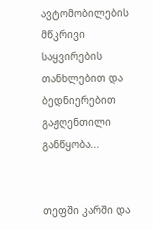ავტომობილების მწკრივი საყვირების თანხლებით და ბედნიერებით გაჟღენთილი განწყობა...


თეფში კარში და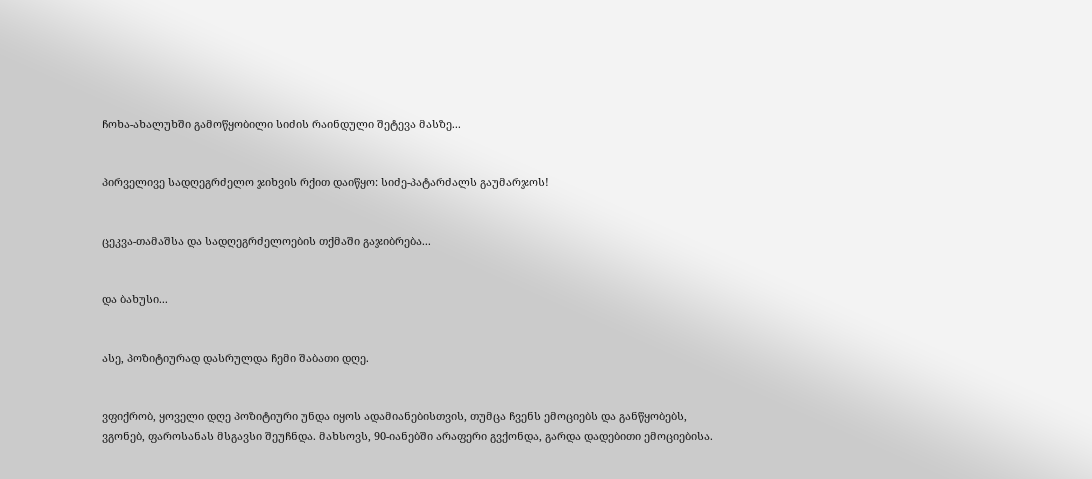ჩოხა-ახალუხში გამოწყობილი სიძის რაინდული შეტევა მასზე...


პირველივე სადღეგრძელო ჯიხვის რქით დაიწყო: სიძე-პატარძალს გაუმარჯოს!


ცეკვა-თამაშსა და სადღეგრძელოების თქმაში გაჯიბრება...


და ბახუსი...


ასე, პოზიტიურად დასრულდა ჩემი შაბათი დღე.


ვფიქრობ, ყოველი დღე პოზიტიური უნდა იყოს ადამიანებისთვის, თუმცა ჩვენს ემოციებს და განწყობებს, ვგონებ, ფაროსანას მსგავსი შეუჩნდა. მახსოვს, 90-იანებში არაფერი გვქონდა, გარდა დადებითი ემოციებისა.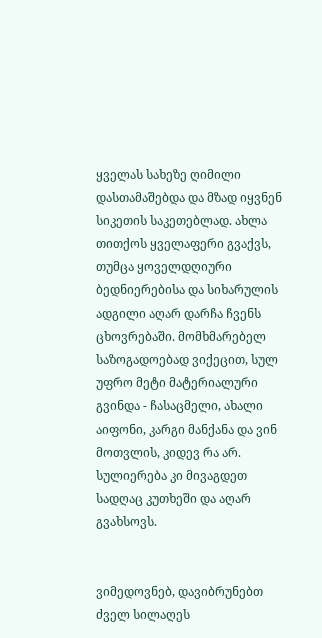ყველას სახეზე ღიმილი დასთამაშებდა და მზად იყვნენ სიკეთის საკეთებლად. ახლა თითქოს ყველაფერი გვაქვს, თუმცა ყოველდღიური ბედნიერებისა და სიხარულის ადგილი აღარ დარჩა ჩვენს ცხოვრებაში. მომხმარებელ საზოგადოებად ვიქეცით, სულ უფრო მეტი მატერიალური გვინდა - ჩასაცმელი, ახალი აიფონი, კარგი მანქანა და ვინ მოთვლის, კიდევ რა არ. სულიერება კი მივაგდეთ სადღაც კუთხეში და აღარ გვახსოვს.


ვიმედოვნებ, დავიბრუნებთ ძველ სილაღეს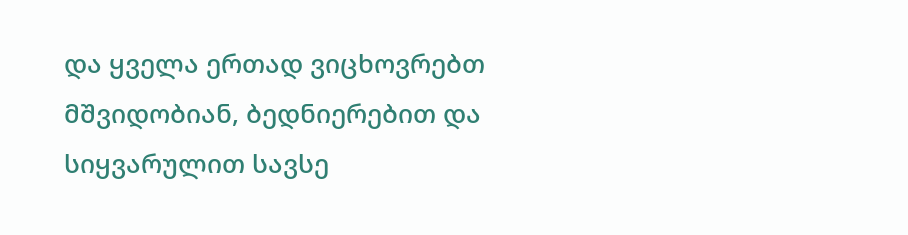და ყველა ერთად ვიცხოვრებთ მშვიდობიან, ბედნიერებით და სიყვარულით სავსე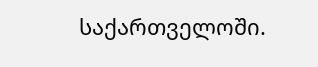საქართველოში.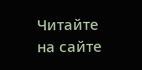Читайте на сайте